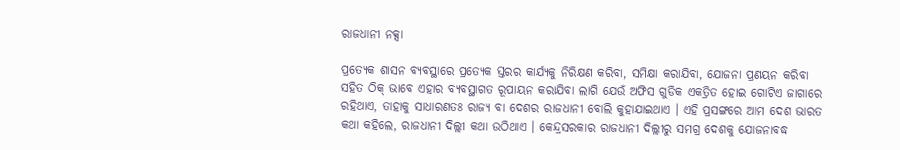ରାଜଧାନୀ ନକ୍ସା

ପ୍ରତ୍ୟେକ ଶାସନ ବ୍ୟବସ୍ଥାରେ ପ୍ରତ୍ୟେକ ସ୍ତରର କାର୍ଯ୍ୟକୁ ନିରିକ୍ଷଣ କରିବା, ସମିକ୍ଷା କରାଯିବା, ଯୋଜନା ପ୍ରଣୟନ କରିବା ସହିତ ଠିକ୍ ଭାବେ ଏହାର ବ୍ୟବସ୍ଥାଗତ ରୂପାୟନ କରାଯିବା ଲାଗି ଯେଉଁ ଅଫିସ ଗୁଡିକ ଏକତ୍ରିତ ହୋଇ ଗୋଟିଏ ଜାଗାରେ ରହିଥାଏ, ତାହାକୁ ସାଧାରଣତଃ ରାଜ୍ୟ ବା ଦେଶର ରାଜଧାନୀ ବୋଲି କୁହାଯାଇଥାଏ । ଏହି ପ୍ରସଙ୍ଗରେ ଆମ ଦେଶ ଭାରତ କଥା କହିଲେ, ରାଜଧାନୀ ଦିଲ୍ଲୀ କଥା ଉଠିଥାଏ । କେନ୍ଦ୍ରସରକାର ରାଜଧାନୀ ଦିଲ୍ଲୀରୁ ସମଗ୍ର ଦେଶକୁ ଯୋଜନାବଦ୍ଧ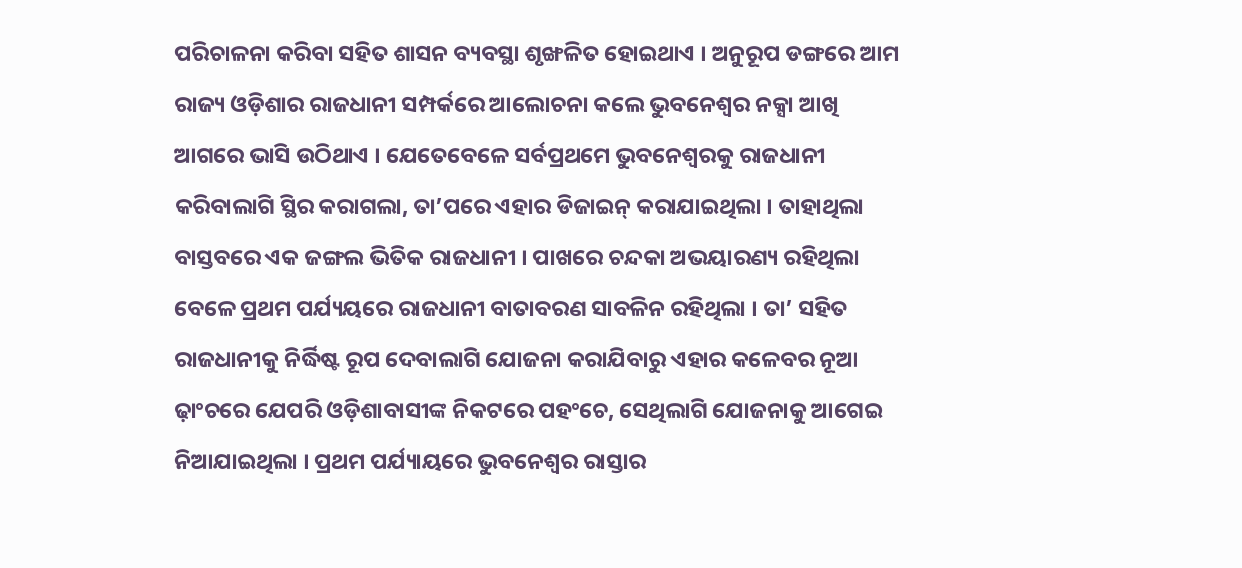ପରିଚାଳନା କରିବା ସହିତ ଶାସନ ବ୍ୟବସ୍ଥା ଶୃଙ୍ଖଳିତ ହୋଇଥାଏ । ଅନୁରୂପ ଡଙ୍ଗରେ ଆମ ରାଜ୍ୟ ଓଡ଼ିଶାର ରାଜଧାନୀ ସମ୍ପର୍କରେ ଆଲୋଚନା କଲେ ଭୁବନେଶ୍ୱର ନକ୍ସା ଆଖି ଆଗରେ ଭାସି ଉଠିଥାଏ । ଯେତେବେଳେ ସର୍ବପ୍ରଥମେ ଭୁବନେଶ୍ୱରକୁ ରାଜଧାନୀ କରିବାଲାଗି ସ୍ଥିର କରାଗଲା, ତା’ପରେ ଏହାର ଡିଜାଇନ୍ କରାଯାଇଥିଲା । ତାହାଥିଲା ବାସ୍ତବରେ ଏକ ଜଙ୍ଗଲ ଭିତିକ ରାଜଧାନୀ । ପାଖରେ ଚନ୍ଦକା ଅଭୟାରଣ୍ୟ ରହିଥିଲା ବେଳେ ପ୍ରଥମ ପର୍ଯ୍ୟୟରେ ରାଜଧାନୀ ବାତାବରଣ ସାବଳିନ ରହିଥିଲା । ତା’ ସହିତ ରାଜଧାନୀକୁ ନିର୍ଦ୍ଧିଷ୍ଟ ରୂପ ଦେବାଲାଗି ଯୋଜନା କରାଯିବାରୁ ଏହାର କଳେବର ନୂଆ ଢ଼ାଂଚରେ ଯେପରି ଓଡ଼ିଶାବାସୀଙ୍କ ନିକଟରେ ପହଂଚେ, ସେଥିଲାଗି ଯୋଜନାକୁ ଆଗେଇ ନିଆଯାଇଥିଲା । ପ୍ରଥମ ପର୍ଯ୍ୟାୟରେ ଭୁବନେଶ୍ୱର ରାସ୍ତାର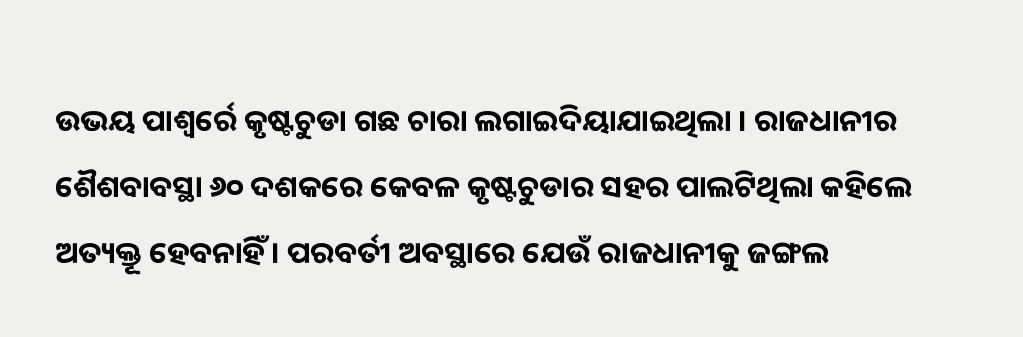ଉଭୟ ପାଶ୍ୱର୍ରେ କୃଷ୍ଟଚୁଡା ଗଛ ଚାରା ଲଗାଇଦିୟାଯାଇଥିଲା । ରାଜଧାନୀର ଶୈଶବାବସ୍ଥା ୬୦ ଦଶକରେ କେବଳ କୃଷ୍ଟଚୁଡାର ସହର ପାଲଟିଥିଲା କହିଲେ ଅତ୍ୟକ୍ତୂ ହେବନାହିଁ । ପରବର୍ତୀ ଅବସ୍ଥାରେ ଯେଉଁ ରାଜଧାନୀକୁ ଜଙ୍ଗଲ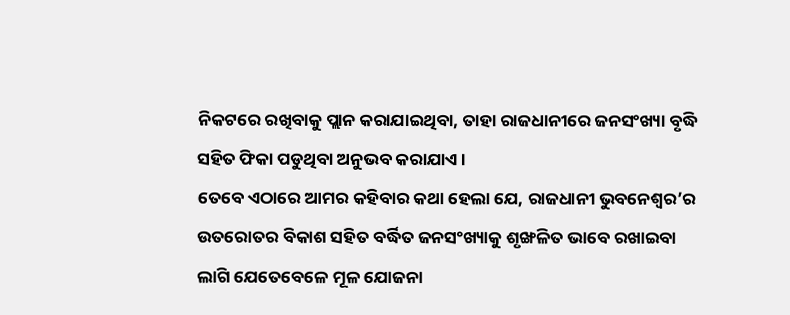ନିକଟରେ ରଖିବାକୁ ପ୍ଲାନ କରାଯାଇଥିବା, ତାହା ରାଜଧାନୀରେ ଜନସଂଖ୍ୟା ବୃଦ୍ଧି ସହିତ ଫିକା ପଡୁଥିବା ଅନୁଭବ କରାଯାଏ ।
ତେବେ ଏଠାରେ ଆମର କହିବାର କଥା ହେଲା ଯେ, ରାଜଧାନୀ ଭୁବନେଶ୍ୱର’ର ଉତରୋତର ବିକାଶ ସହିତ ବର୍ଦ୍ଧିତ ଜନସଂଖ୍ୟାକୁ ଶୃଙ୍ଖଳିତ ଭାବେ ରଖାଇବା ଲାଗି ଯେତେବେଳେ ମୂଳ ଯୋଜନା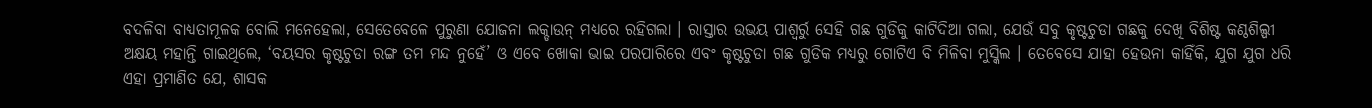ବଦଳିବା ବାଧ୍ୟତାମୂଳକ ବୋଲି ମନେହେଲା, ସେତେବେଳେ ପୁରୁଣା ଯୋଜନା ଲକ୍ଡାଉନ୍ ମଧ୍ୟରେ ରହିଗଲା । ରାସ୍ତାର ଉଭୟ ପାଶ୍ୱର୍ରୁ ସେହି ଗଛ ଗୁଡିକୁ କାଟିଦିଆ ଗଲା, ଯେଉଁ ସବୁ କୃଷ୍ଟଚୁଡା ଗଛକୁ ଦେଖି ବିଶିଷ୍ଟ କଣ୍ଠଶିଲ୍ପୀ ଅକ୍ଷୟ ମହାନ୍ତି ଗାଇଥିଲେ, ‘ବୟସର କୃଷ୍ଟଚୁଡା ରଙ୍ଗ ତମ ମନ୍ଦ ନୁହେଁ’ ଓ ଏବେ ଖୋକା ଭାଇ ପରପାରିରେ ଏବଂ କୃଷ୍ଟଚୁଡା ଗଛ ଗୁଡିକ ମଧ୍ୟରୁ ଗୋଟିଏ ବି ମିଳିବା ମୁସ୍କିଲ । ତେବେସେ ଯାହା ହେଉନା କାହିଁକି, ଯୁଗ ଯୁଗ ଧରି ଏହା ପ୍ରମାଣିତ ଯେ, ଶାସକ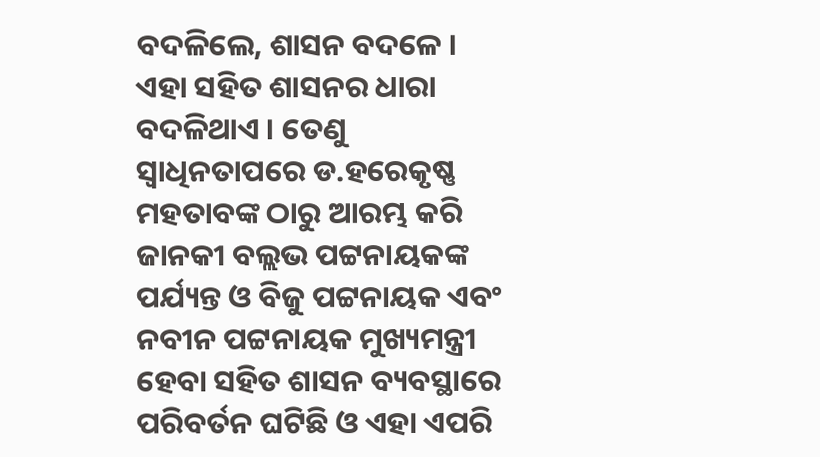ବଦଳିଲେ, ଶାସନ ବଦଳେ । ଏହା ସହିତ ଶାସନର ଧାରା ବଦଳିଥାଏ । ତେଣୁ ସ୍ୱାଧିନତାପରେ ଡ.ହରେକୃଷ୍ଣ ମହତାବଙ୍କ ଠାରୁ ଆରମ୍ଭ କରି ଜାନକୀ ବଲ୍ଲଭ ପଟ୍ଟନାୟକଙ୍କ ପର୍ଯ୍ୟନ୍ତ ଓ ବିଜୁ ପଟ୍ଟନାୟକ ଏବଂ ନବୀନ ପଟ୍ଟନାୟକ ମୁଖ୍ୟମନ୍ତ୍ରୀ ହେବା ସହିତ ଶାସନ ବ୍ୟବସ୍ଥାରେ ପରିବର୍ତନ ଘଟିଛି ଓ ଏହା ଏପରି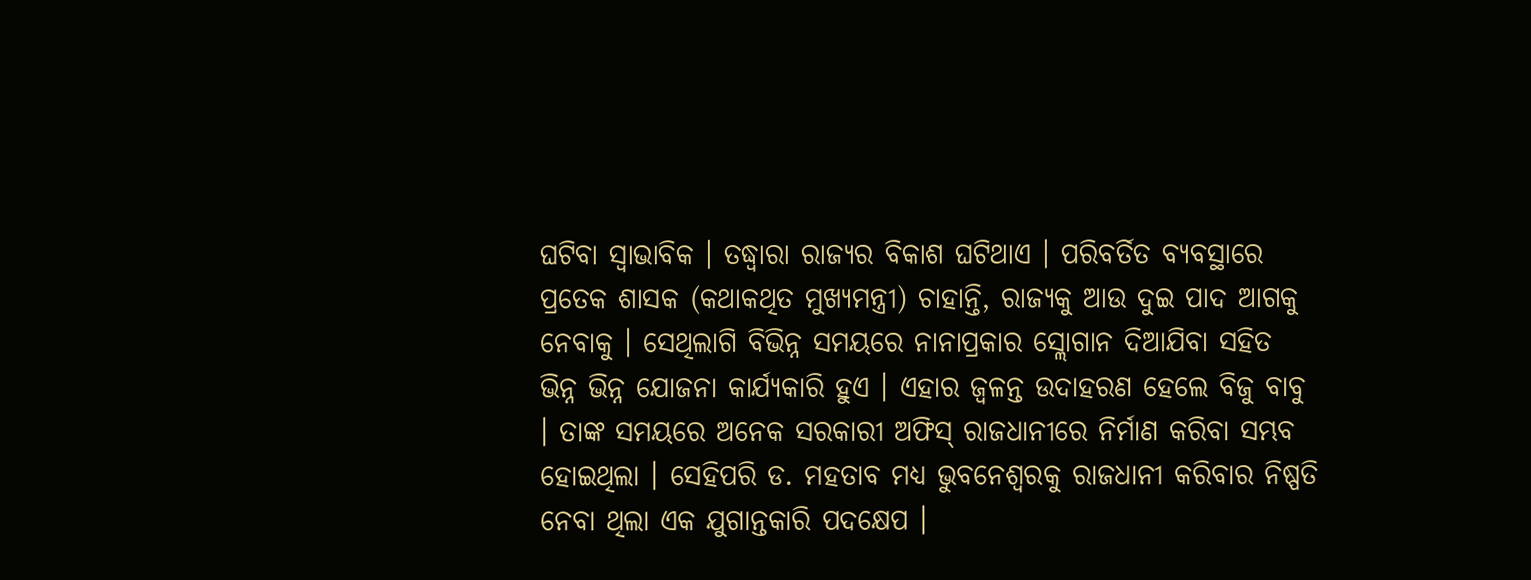ଘଟିବା ସ୍ୱାଭାବିକ । ତଦ୍ଧ୍ୱାରା ରାଜ୍ୟର ବିକାଶ ଘଟିଥାଏ । ପରିବର୍ତିତ ବ୍ୟବସ୍ଥାରେ ପ୍ରତେକ ଶାସକ (କଥାକଥିତ ମୁଖ୍ୟମନ୍ତ୍ରୀ) ଚାହାନ୍ତି, ରାଜ୍ୟକୁ ଆଉ ଦୁଇ ପାଦ ଆଗକୁ ନେବାକୁ । ସେଥିଲାଗି ବିଭିନ୍ନ ସମୟରେ ନାନାପ୍ରକାର ସ୍ଲୋଗାନ ଦିଆଯିବା ସହିତ ଭିନ୍ନ ଭିନ୍ନ ଯୋଜନା କାର୍ଯ୍ୟକାରି ହୁଏ । ଏହାର ଜ୍ୱଳନ୍ତ ଉଦାହରଣ ହେଲେ ବିଜୁ ବାବୁ । ତାଙ୍କ ସମୟରେ ଅନେକ ସରକାରୀ ଅଫିସ୍ ରାଜଧାନୀରେ ନିର୍ମାଣ କରିବା ସମ୍ଭବ ହୋଇଥିଲା । ସେହିପରି ଡ. ମହତାବ ମଧ୍ୟ ଭୁବନେଶ୍ୱରକୁ ରାଜଧାନୀ କରିବାର ନିଷ୍ପତି ନେବା ଥିଲା ଏକ ଯୁଗାନ୍ତକାରି ପଦକ୍ଷେପ ।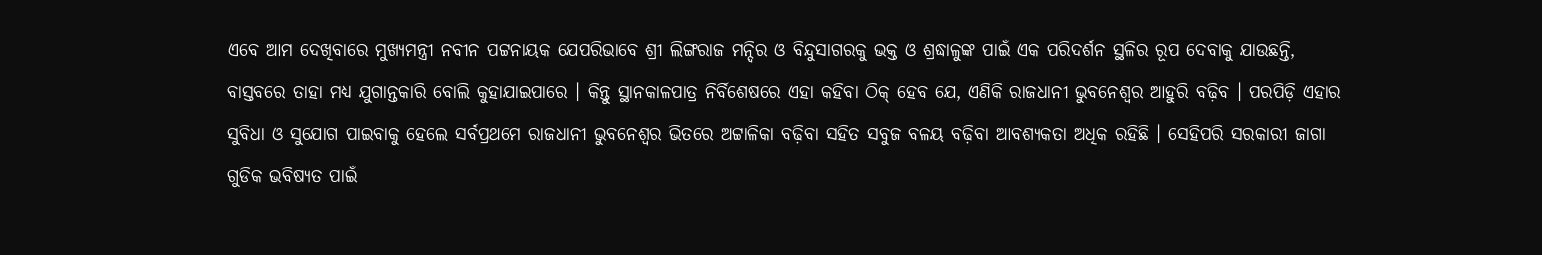ଏବେ ଆମ ଦେଖିବାରେ ମୁଖ୍ୟମନ୍ତ୍ରୀ ନବୀନ ପଟ୍ଟନାୟକ ଯେପରିଭାବେ ଶ୍ରୀ ଲିଙ୍ଗରାଜ ମନ୍ଦିର ଓ ବିନ୍ଦୁସାଗରକୁ ଭକ୍ତ ଓ ଶ୍ରଦ୍ଧାଳୁଙ୍କ ପାଇଁ ଏକ ପରିଦର୍ଶନ ସ୍ଥଳିର ରୂପ ଦେବାକୁ ଯାଉଛନ୍ତି, ବାସ୍ତବରେ ତାହା ମଧ୍ୟ ଯୁଗାନ୍ତକାରି ବୋଲି କୁହାଯାଇପାରେ । କିନ୍ତୁ ସ୍ଥାନକାଳପାତ୍ର ନିର୍ବିଶେଷରେ ଏହା କହିବା ଠିକ୍ ହେବ ଯେ, ଏଣିକି ରାଜଧାନୀ ଭୁବନେଶ୍ୱର ଆହୁରି ବଢ଼ିବ । ପରପିଡ଼ି ଏହାର ସୁବିଧା ଓ ସୁଯୋଗ ପାଇବାକୁ ହେଲେ ସର୍ବପ୍ରଥମେ ରାଜଧାନୀ ଭୁବନେଶ୍ୱର ଭିତରେ ଅଟ୍ଟାଳିକା ବଢ଼ିବା ସହିତ ସବୁଜ ବଳୟ ବଢ଼ିବା ଆବଶ୍ୟକତା ଅଧିକ ରହିଛି । ସେହିପରି ସରକାରୀ ଜାଗା ଗୁଡିକ ଭବିଷ୍ୟତ ପାଇଁ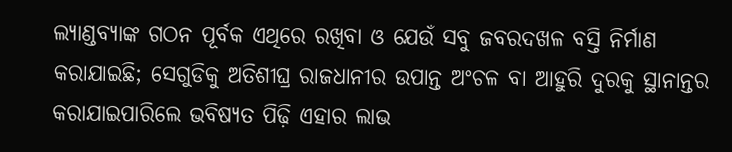ଲ୍ୟାଣ୍ଡବ୍ୟାଙ୍କ ଗଠନ ପୂର୍ବକ ଏଥିରେ ରଖିବା ଓ ଯେଉଁ ସବୁ ଜବରଦଖଳ ବସ୍ତି ନିର୍ମାଣ କରାଯାଇଛି; ସେଗୁଡିକୁ ଅତିଶୀଘ୍ର ରାଜଧାନୀର ଉପାନ୍ତ ଅଂଚଳ ବା ଆହୁରି ଦୁରକୁ ସ୍ଥାନାନ୍ତର କରାଯାଇପାରିଲେ ଭବିଷ୍ୟତ ପିଢ଼ି ଏହାର ଲାଭ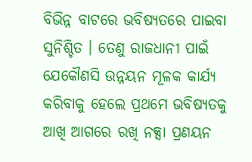ବିଭିନ୍ନ ବାଟରେ ଭବିଷ୍ୟତରେ ପାଇବା ସୁନିଶ୍ଚିତ । ତେଣୁ ରାଜଧାନୀ ପାଇଁ ଯେକୌଣସି ଉନ୍ନୟନ ମୂଳକ କାର୍ଯ୍ୟ କରିବାକୁ ହେଲେ ପ୍ରଥମେ ଭବିଷ୍ୟତକୁ ଆଖି ଆଗରେ ରଖି ନକ୍ସା ପ୍ରଣୟନ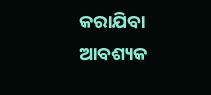କରାଯିବା ଆବଶ୍ୟକ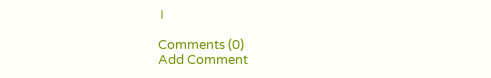।

Comments (0)
Add Comment